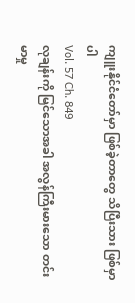ကျူးနိုင်ငံတော်မှာ ဖြစ်ခဲ့တာတွေ သိပြီးသား ဖြစ်မှာပါ
Vol. 57 Ch. 849
လုချန်းကို မြင်သောအခါ အလွန်ကြီးမားသော တင်းမာမှု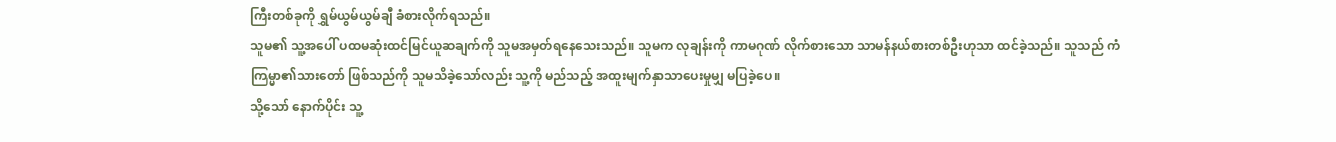ကြီးတစ်ခုကို ရွှမ်ယွမ်ယွမ်ချီ ခံစားလိုက်ရသည်။
သူမ၏ သူ့အပေါ် ပထမဆုံးထင်မြင်ယူဆချက်ကို သူမအမှတ်ရနေသေးသည်။ သူမက လုချန်းကို ကာမဂုဏ် လိုက်စားသော သာမန်နယ်စားတစ်ဦးဟုသာ ထင်ခဲ့သည်။ သူသည် ကံကြမ္မာ၏သားတော် ဖြစ်သည်ကို သူမသိခဲ့သော်လည်း သူ့ကို မည်သည့် အထူးမျက်နှာသာပေးမှုမျှ မပြခဲ့ပေ။
သို့သော် နောက်ပိုင်း သူ့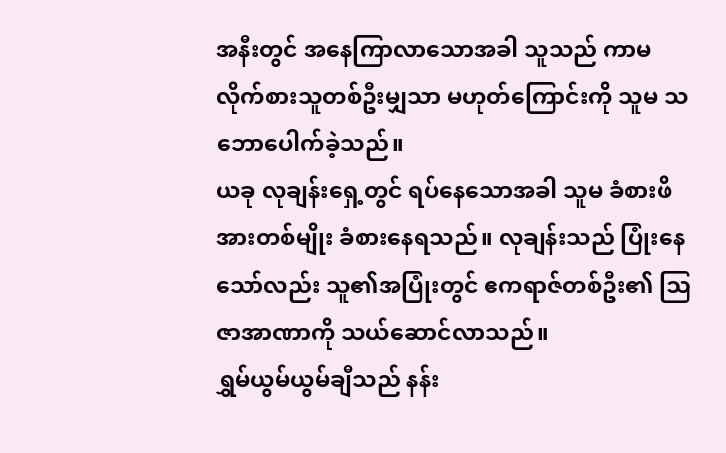အနီးတွင် အနေကြာလာသောအခါ သူသည် ကာမလိုက်စားသူတစ်ဦးမျှသာ မဟုတ်ကြောင်းကို သူမ သဘောပေါက်ခဲ့သည်။
ယခု လုချန်းရှေ့တွင် ရပ်နေသောအခါ သူမ ခံစားဖိအားတစ်မျိုး ခံစားနေရသည်။ လုချန်းသည် ပြုံးနေသော်လည်း သူ၏အပြုံးတွင် ဧကရာဇ်တစ်ဦး၏ ဩဇာအာဏာကို သယ်ဆောင်လာသည်။
ရွှမ်ယွမ်ယွမ်ချီသည် နန်း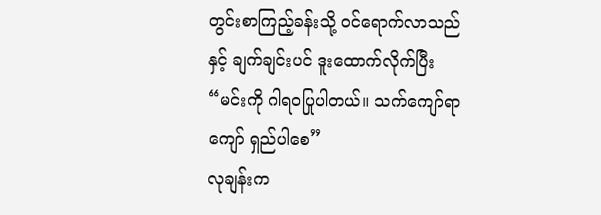တွင်းစာကြည့်ခန်းသို့ ဝင်ရောက်လာသည်နှင့် ချက်ချင်းပင် ဒူးထောက်လိုက်ပြီး
“မင်းကို ဂါရဝပြုပါတယ်။ သက်ကျော်ရာကျော် ရှည်ပါစေ”
လုချန်းက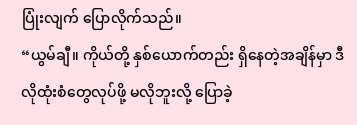ပြုံးလျက် ပြောလိုက်သည်။
“ယွမ်ချီ။ ကိုယ်တို့ နှစ်ယောက်တည်း ရှိနေတဲ့အချိန်မှာ ဒီလိုထုံးစံတွေလုပ်ဖို့ မလိုဘူးလို့ ပြောခဲ့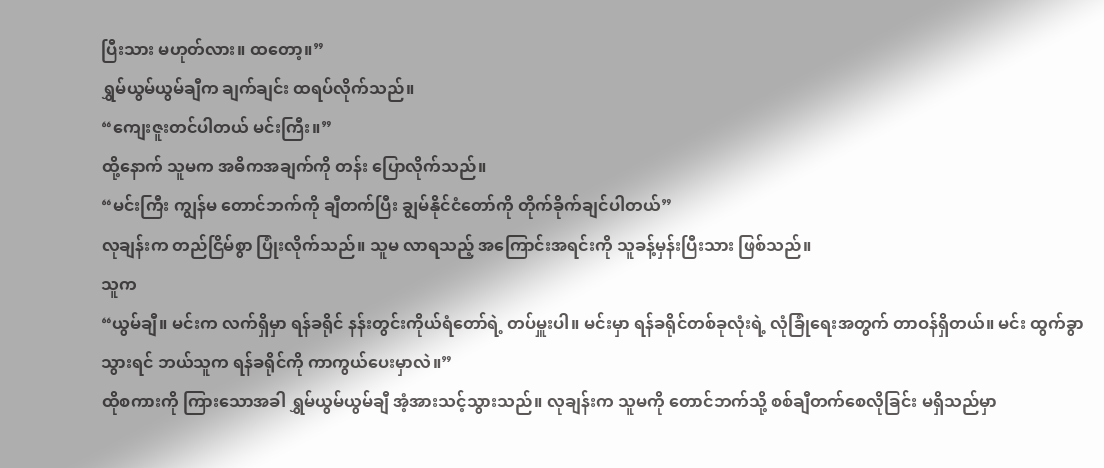ပြီးသား မဟုတ်လား။ ထတော့။”
ရွှမ်ယွမ်ယွမ်ချီက ချက်ချင်း ထရပ်လိုက်သည်။
“ကျေးဇူးတင်ပါတယ် မင်းကြီး။”
ထို့နောက် သူမက အဓိကအချက်ကို တန်း ပြောလိုက်သည်။
“မင်းကြီး ကျွန်မ တောင်ဘက်ကို ချီတက်ပြီး ချွမ်နိုင်ငံတော်ကို တိုက်ခိုက်ချင်ပါတယ်”
လုချန်းက တည်ငြိမ်စွာ ပြုံးလိုက်သည်။ သူမ လာရသည့် အကြောင်းအရင်းကို သူခန့်မှန်းပြီးသား ဖြစ်သည်။
သူက
“ယွမ်ချီ။ မင်းက လက်ရှိမှာ ရန်ခရိုင် နန်းတွင်းကိုယ်ရံတော်ရဲ့ တပ်မှူးပါ။ မင်းမှာ ရန်ခရိုင်တစ်ခုလုံးရဲ့ လုံခြုံရေးအတွက် တာဝန်ရှိတယ်။ မင်း ထွက်ခွာသွားရင် ဘယ်သူက ရန်ခရိုင်ကို ကာကွယ်ပေးမှာလဲ။”
ထိုစကားကို ကြားသောအခါ ရွှမ်ယွမ်ယွမ်ချီ အံ့အားသင့်သွားသည်။ လုချန်းက သူမကို တောင်ဘက်သို့ စစ်ချီတက်စေလိုခြင်း မရှိသည်မှာ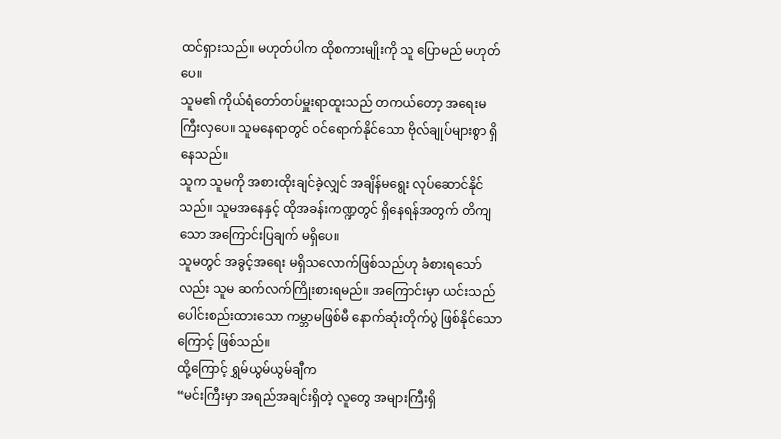ထင်ရှားသည်။ မဟုတ်ပါက ထိုစကားမျိုးကို သူ ပြောမည် မဟုတ်ပေ။
သူမ၏ ကိုယ်ရံတော်တပ်မှူးရာထူးသည် တကယ်တော့ အရေးမကြီးလှပေ။ သူမနေရာတွင် ဝင်ရောက်နိုင်သော ဗိုလ်ချုပ်များစွာ ရှိနေသည်။
သူက သူမကို အစားထိုးချင်ခဲ့လျှင် အချိန်မရွေး လုပ်ဆောင်နိုင်သည်။ သူမအနေနှင့် ထိုအခန်းကဏ္ဍတွင် ရှိနေရန်အတွက် တိကျသော အကြောင်းပြချက် မရှိပေ။
သူမတွင် အခွင့်အရေး မရှိသလောက်ဖြစ်သည်ဟု ခံစားရသော်လည်း သူမ ဆက်လက်ကြိုးစားရမည်။ အကြောင်းမှာ ယင်းသည် ပေါင်းစည်းထားသော ကမ္ဘာမဖြစ်မီ နောက်ဆုံးတိုက်ပွဲ ဖြစ်နိုင်သောကြောင့် ဖြစ်သည်။
ထို့ကြောင့် ရွှမ်ယွမ်ယွမ်ချီက
“မင်းကြီးမှာ အရည်အချင်းရှိတဲ့ လူတွေ အများကြီးရှိ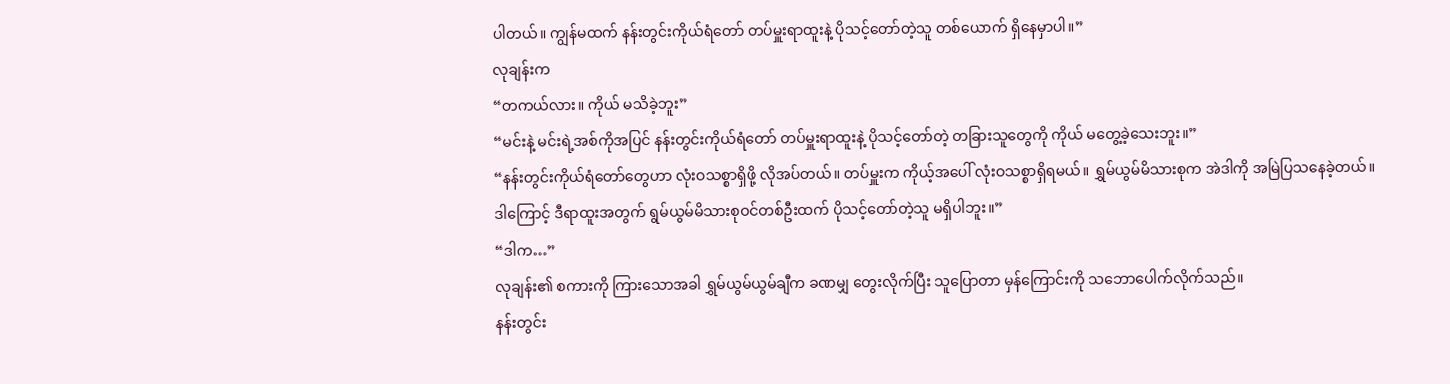ပါတယ်။ ကျွန်မထက် နန်းတွင်းကိုယ်ရံတော် တပ်မှူးရာထူးနဲ့ ပိုသင့်တော်တဲ့သူ တစ်ယောက် ရှိနေမှာပါ။”
လုချန်းက
“တကယ်လား။ ကိုယ် မသိခဲ့ဘူး”
“မင်းနဲ့ မင်းရဲ့အစ်ကိုအပြင် နန်းတွင်းကိုယ်ရံတော် တပ်မှူးရာထူးနဲ့ ပိုသင့်တော်တဲ့ တခြားသူတွေကို ကိုယ် မတွေ့ခဲ့သေးဘူး။”
“နန်းတွင်းကိုယ်ရံတော်တွေဟာ လုံးဝသစ္စာရှိဖို့ လိုအပ်တယ်။ တပ်မှူးက ကိုယ့်အပေါ် လုံးဝသစ္စာရှိရမယ်။ ရွှမ်ယွမ်မိသားစုက အဲဒါကို အမြဲပြသနေခဲ့တယ်။ ဒါကြောင့် ဒီရာထူးအတွက် ရွမ်ယွမ်မိသားစုဝင်တစ်ဦးထက် ပိုသင့်တော်တဲ့သူ မရှိပါဘူး။”
“ဒါက…”
လုချန်း၏ စကားကို ကြားသောအခါ ရွှမ်ယွမ်ယွမ်ချီက ခဏမျှ တွေးလိုက်ပြီး သူပြောတာ မှန်ကြောင်းကို သဘောပေါက်လိုက်သည်။
နန်းတွင်း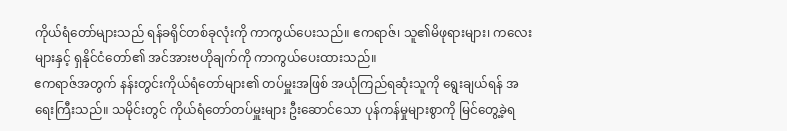ကိုယ်ရံတော်များသည် ရန်ခရိုင်တစ်ခုလုံးကို ကာကွယ်ပေးသည်။ ဧကရာဇ်၊ သူ၏မိဖုရားများ၊ ကလေးများနှင့် ရှနိုင်ငံတော်၏ အင်အားဗဟိုချက်ကို ကာကွယ်ပေးထားသည်။
ဧကရာဇ်အတွက် နန်းတွင်းကိုယ်ရံတော်များ၏ တပ်မှူးအဖြစ် အယုံကြည်ရဆုံးသူကို ရွေးချယ်ရန် အရေးကြီးသည်။ သမိုင်းတွင် ကိုယ်ရံတော်တပ်မှူးများ ဦးဆောင်သော ပုန်ကန်မှုများစွာကို မြင်တွေ့ခဲ့ရ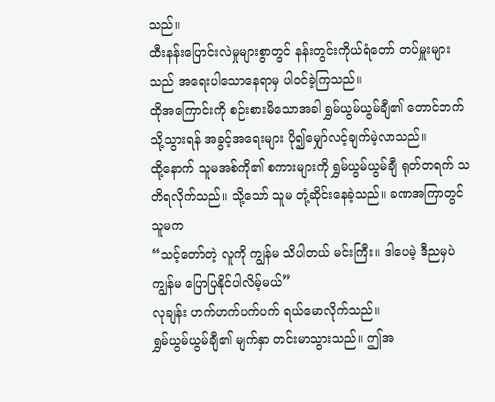သည်။
ထီးနန်းပြောင်းလဲမှုများစွာတွင် နန်းတွင်းကိုယ်ရံတော် တပ်မှူးများသည် အရေးပါသောနေရာမှ ပါဝင်ခဲ့ကြသည်။
ထိုအကြောင်းကို စဉ်းစားမိသောအခါ ရွှမ်ယွမ်ယွမ်ချီ၏ တောင်ဘက်သို့သွားရန် အခွင့်အရေးများ ပို၍မျှော်လင့်ချက်မဲ့လာသည်။
ထို့နောက် သူမအစ်ကို၏ စကားများကို ရွှမ်ယွမ်ယွမ်ချီ ရုတ်တရက် သတိရလိုက်သည်။ သို့သော် သူမ တုံ့ဆိုင်းနေခဲ့သည်။ ခဏအကြာတွင် သူမက
“သင့်တော်တဲ့ လူကို ကျွန်မ သိပါတယ် မင်းကြီး။ ဒါပေမဲ့ ဒီညမှပဲ ကျွန်မ ပြောပြနိုင်ပါလိမ့်မယ်”
လုချန်း ဟက်ဟက်ပက်ပက် ရယ်မောလိုက်သည်။
ရွှမ်ယွမ်ယွမ်ချီ၏ မျက်နှာ တင်းမာသွားသည်။ ဤအ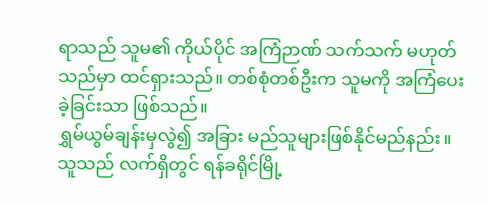ရာသည် သူမ၏ ကိုယ်ပိုင် အကြံဉာဏ် သက်သက် မဟုတ်သည်မှာ ထင်ရှားသည်။ တစ်စုံတစ်ဦးက သူမကို အကြံပေးခဲ့ခြင်းသာ ဖြစ်သည်။
ရွှမ်ယွမ်ချန်းမှလွဲ၍ အခြား မည်သူများဖြစ်နိုင်မည်နည်း။ သူသည် လက်ရှိတွင် ရန်ခရိုင်မြို့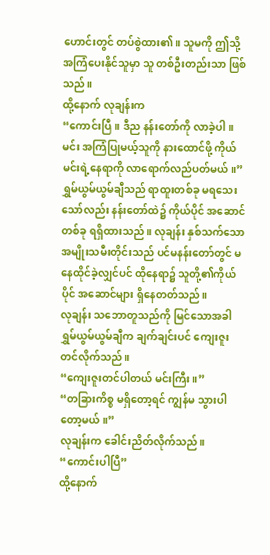ဟောင်းတွင် တပ်စွဲထား၏။ သူမကို ဤသို့ အကြံပေးနိုင်သူမှာ သူ တစ်ဦးတည်းသာ ဖြစ်သည်။
ထို့နောက် လုချန်းက
“ကောင်းပြီ။ ဒီည နန်းတော်ကို လာခဲ့ပါ။ မင်း အကြံပြုမယ့်သူကို နားထောင်ဖို့ ကိုယ် မင်းရဲ့နေရာကို လာရောက်လည်ပတ်မယ်။”
ရွှမ်ယွမ်ယွမ်ချီသည် ရာထူးတစ်ခု မရသေးသော်လည်း နန်းတော်ထဲ၌ ကိုယ်ပိုင် အဆောင်တစ်ခု ရရှိထားသည်။ လုချန်း နှစ်သက်သော အမျိုးသမီးတိုင်းသည် ပင်မနန်းတော်တွင် မနေထိုင်ခဲ့လျှင်ပင် ထိုနေရာ၌ သူတို့၏ကိုယ်ပိုင် အဆောင်များ ရှိနေတတ်သည်။
လုချန်း သဘောတူသည်ကို မြင်သောအခါ
ရွှမ်ယွမ်ယွမ်ချီက ချက်ချင်းပင် ကျေးဇူးတင်လိုက်သည်။
“ကျေးဇူးတင်ပါတယ် မင်းကြီး။”
“တခြားကိစ္စ မရှိတော့ရင် ကျွန်မ သွားပါတော့မယ်။”
လုချန်းက ခေါင်းညိတ်လိုက်သည်။
“ကောင်းပါပြီ”
ထို့နောက်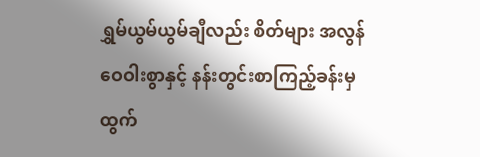ရွှမ်ယွမ်ယွမ်ချီလည်း စိတ်များ အလွန် ဝေဝါးစွာနှင့် နန်းတွင်းစာကြည့်ခန်းမှ ထွက်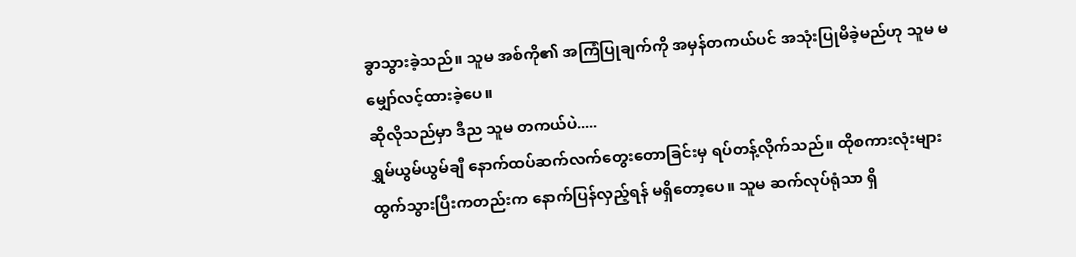ခွာသွားခဲ့သည်။ သူမ အစ်ကို၏ အကြံပြုချက်ကို အမှန်တကယ်ပင် အသုံးပြုမိခဲ့မည်ဟု သူမ မမျှော်လင့်ထားခဲ့ပေ။
ဆိုလိုသည်မှာ ဒီည သူမ တကယ်ပဲ.....
ရွှမ်ယွမ်ယွမ်ချီ နောက်ထပ်ဆက်လက်တွေးတောခြင်းမှ ရပ်တန့်လိုက်သည်။ ထိုစကားလုံးများ ထွက်သွားပြီးကတည်းက နောက်ပြန်လှည့်ရန် မရှိတော့ပေ။ သူမ ဆက်လုပ်ရုံသာ ရှိ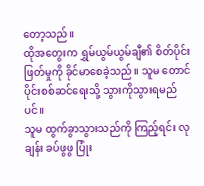တော့သည်။
ထိုအတွေးက ရွှမ်ယွမ်ယွမ်ချီ၏ စိတ်ပိုင်းဖြတ်မှုကို ခိုင်မာစေခဲ့သည်။ သူမ တောင်ပိုင်းစစ်ဆင်ရေးသို့ သွားကိုသွားရမည်ပင်။
သူမ ထွက်ခွာသွားသည်ကို ကြည့်ရင်း လုချန်း ခပ်ဖွဖွ ပြုံး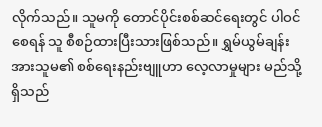လိုက်သည်။ သူမကို တောင်ပိုင်းစစ်ဆင်ရေးတွင် ပါဝင်စေရန် သူ စီစဉ်ထားပြီးသားဖြစ်သည်။ ရွှမ်ယွမ်ချန်းအားသူမ၏ စစ်ရေးနည်းဗျူဟာ လေ့လာမှုများ မည်သို့ရှိသည်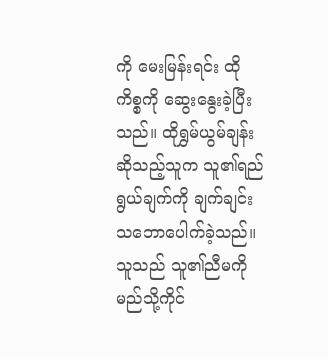ကို မေးမြန်းရင်း ထိုကိစ္စကို ဆွေးနွေးခဲ့ပြီးသည်။ ထိုရွှမ်ယွမ်ချန်းဆိုသည့်သူက သူ၏ရည်ရွယ်ချက်ကို ချက်ချင်း သဘောပေါက်ခဲ့သည်။ သူသည် သူ၏ညီမကို မည်သို့ကိုင်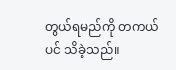တွယ်ရမည်ကို တကယ်ပင် သိခဲ့သည်။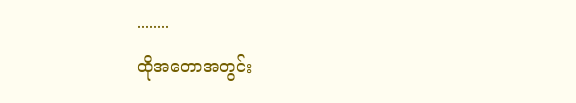........
ထိုအတောအတွင်း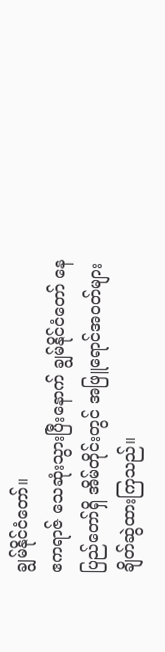ချွမ်နိုင်ငံတော်။
ဧကရာဇ် သေဆုံးသွားပြီးနောက် ချွမ်နိုင်ငံတော် နေပြည်တော်ရှိ အိမ်တိုင်းတွင် အဖြူရောင်အဝတ်များ ချိတ်ဆွဲထားကြသည်။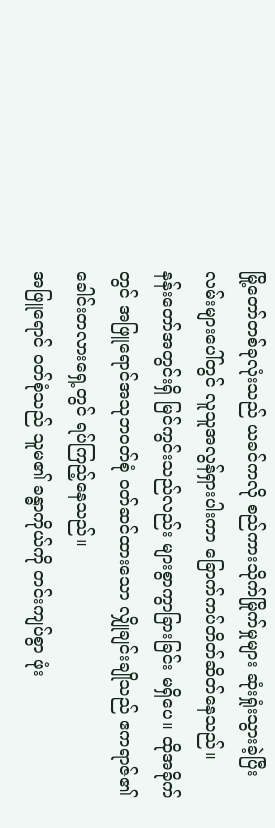မြို့တော်တစ်ခုလုံးသည် ယခင်ကလို စည်ကားသိုက်မြိုက်မှုများ ဆုံးရှုံးသွားခဲ့ပြီး လမ်းများပေါ်တွင် လူသူအလွန်ရှားပါးကာ ခြောက်ကပ်တိတ်ဆိတ်နေသည်။
နန်းတော်အတွင်းရှိ မြင်ကွင်းသည်လည်း များစွာကွာခြားခြင်း မရှိပေ။ ထိုအခိုက်တွင် အဖြူရောင်အသုဘဝတ်စုံ ဝတ်ဆင်ထားသော လျှိုချင်းချိုသည် ဧကရာဇ်၏ ခေါင်းတလားရှေ့တွင် ရပ်ကြည့်နေသည်။
အဖြူရောင် ဝတ်စုံသည် သူမ၏ ခန္ဓာကိုယ်ကို တင်းကျပ်စွာ ဖုံး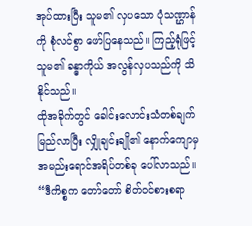အုပ်ထားပြီး သူမ၏ လှပသော ပုံသဏ္ဌာန်ကို စုံလင်စွာ ဖော်ပြနေသည်။ ကြည့်ရုံဖြင့် သူမ၏ ခန္ဓာကိုယ် အလွန်လှပသည်ကို သိနိုင်သည်။
ထိုအခိုက်တွင် ခေါင်းလောင်းသံတစ်ချက်မြည်လာပြီး လျှိုချင်းချို၏ နောက်ကျောမှ အမည်းရောင်အရိပ်တစ်ခု ပေါ်လာသည်။
“ဒီကိစ္စက တော်တော် စိတ်ဝင်စားစရာ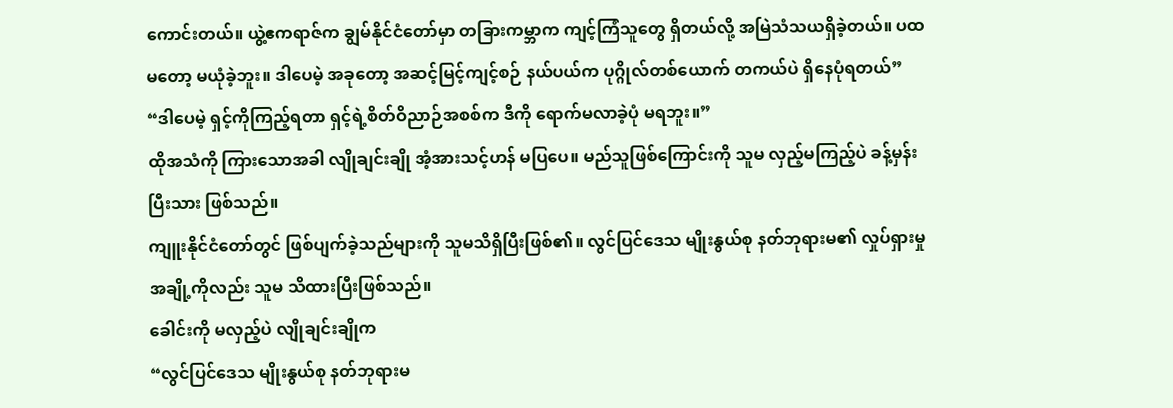ကောင်းတယ်။ ယွဲ့ဧကရာဇ်က ချွမ်နိုင်ငံတော်မှာ တခြားကမ္ဘာက ကျင့်ကြံသူတွေ ရှိတယ်လို့ အမြဲသံသယရှိခဲ့တယ်။ ပထမတော့ မယုံခဲ့ဘူး။ ဒါပေမဲ့ အခုတော့ အဆင့်မြင့်ကျင့်စဉ် နယ်ပယ်က ပုဂ္ဂိုလ်တစ်ယောက် တကယ်ပဲ ရှိနေပုံရတယ်”
“ဒါပေမဲ့ ရှင့်ကိုကြည့်ရတာ ရှင့်ရဲ့စိတ်ဝိညာဉ်အစစ်က ဒီကို ရောက်မလာခဲ့ပုံ မရဘူး။”
ထိုအသံကို ကြားသောအခါ လျိုချင်းချို အံ့အားသင့်ဟန် မပြပေ။ မည်သူဖြစ်ကြောင်းကို သူမ လှည့်မကြည့်ပဲ ခန့်မှန်းပြီးသား ဖြစ်သည်။
ကျူးနိုင်ငံတော်တွင် ဖြစ်ပျက်ခဲ့သည်များကို သူမသိရှိပြီးဖြစ်၏။ လွင်ပြင်ဒေသ မျိုးနွယ်စု နတ်ဘုရားမ၏ လှုပ်ရှားမှုအချို့ကိုလည်း သူမ သိထားပြီးဖြစ်သည်။
ခေါင်းကို မလှည့်ပဲ လျိုချင်းချိုက
“လွင်ပြင်ဒေသ မျိုးနွယ်စု နတ်ဘုရားမ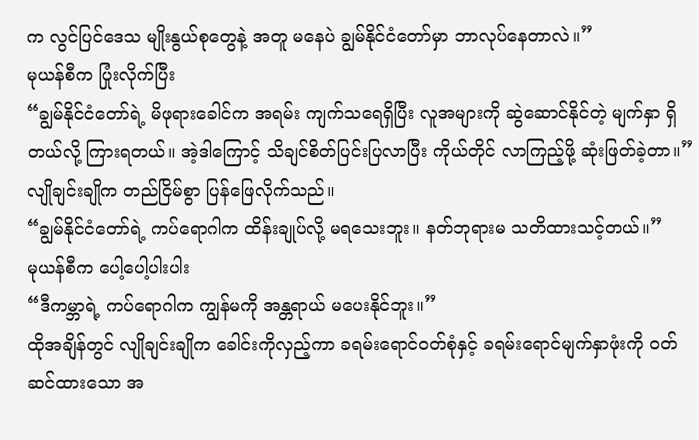က လွင်ပြင်ဒေသ မျိုးနွယ်စုတွေနဲ့ အတူ မနေပဲ ချွမ်နိုင်ငံတော်မှာ ဘာလုပ်နေတာလဲ။”
မုယန်စီက ပြုံးလိုက်ပြီး
“ချွမ်နိုင်ငံတော်ရဲ့ မိဖုရားခေါင်က အရမ်း ကျက်သရေရှိပြီး လူအများကို ဆွဲဆောင်နိုင်တဲ့ မျက်နှာ ရှိတယ်လို့ ကြားရတယ်။ အဲ့ဒါကြောင့် သိချင်စိတ်ပြင်းပြလာပြီး ကိုယ်တိုင် လာကြည့်ဖို့ ဆုံးဖြတ်ခဲ့တာ။”
လျိုချင်းချိုက တည်ငြိမ်စွာ ပြန်ဖြေလိုက်သည်။
“ချွမ်နိုင်ငံတော်ရဲ့ ကပ်ရောဂါက ထိန်းချုပ်လို့ မရသေးဘူး။ နတ်ဘုရားမ သတိထားသင့်တယ်။”
မုယန်စီက ပေါ့ပေါ့ပါးပါး
“ဒီကမ္ဘာရဲ့ ကပ်ရောဂါက ကျွန်မကို အန္တရာယ် မပေးနိုင်ဘူး။”
ထိုအချိန်တွင် လျိုချင်းချိုက ခေါင်းကိုလှည့်ကာ ခရမ်းရောင်ဝတ်စုံနှင့် ခရမ်းရောင်မျက်နှာဖုံးကို ဝတ်ဆင်ထားသော အ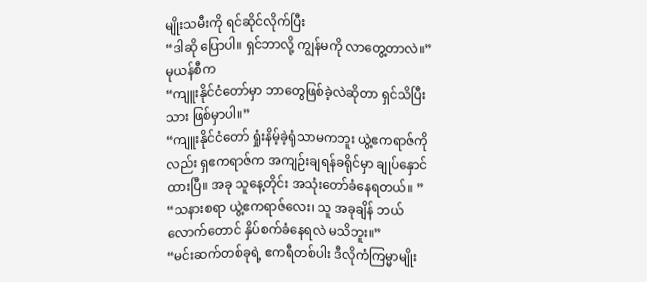မျိုးသမီးကို ရင်ဆိုင်လိုက်ပြီး
“ဒါဆို ပြောပါ။ ရှင်ဘာလို့ ကျွန်မကို လာတွေ့တာလဲ။”
မုယန်စီက
“ကျူးနိုင်ငံတော်မှာ ဘာတွေဖြစ်ခဲ့လဲဆိုတာ ရှင်သိပြီးသား ဖြစ်မှာပါ။”
“ကျူးနိုင်ငံတော် ရှုံးနိမ့်ခဲ့ရုံသာမကဘူး ယွဲ့ဧကရာဇ်ကိုလည်း ရှဧကရာဇ်က အကျဉ်းချရန်ခရိုင်မှာ ချုပ်နှောင်ထားပြီ။ အခု သူနေ့တိုင်း အသုံးတော်ခံနေရတယ်။ ”
“သနားစရာ ယွဲ့ဧကရာဇ်လေး၊ သူ အခုချိန် ဘယ်လောက်တောင် နှိပ်စက်ခံနေရလဲ မသိဘူး။”
“မင်းဆက်တစ်ခုရဲ့ ဧကရီတစ်ပါး ဒီလိုကံကြမ္မာမျိုး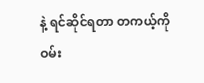နဲ့ ရင်ဆိုင်ရတာ တကယ့်ကို ဝမ်း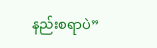နည်းစရာပဲ”